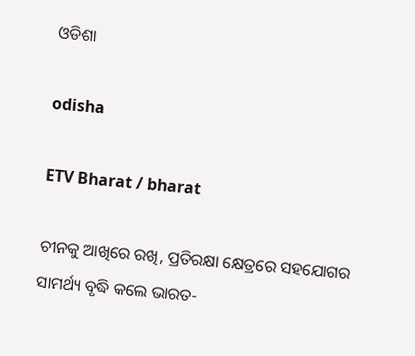ଓଡିଶା

odisha

ETV Bharat / bharat

ଚୀନକୁ ଆଖିରେ ରଖି, ପ୍ରତିରକ୍ଷା କ୍ଷେତ୍ରରେ ସହଯୋଗର ସାମର୍ଥ୍ୟ ବୃଦ୍ଧି କଲେ ଭାରତ-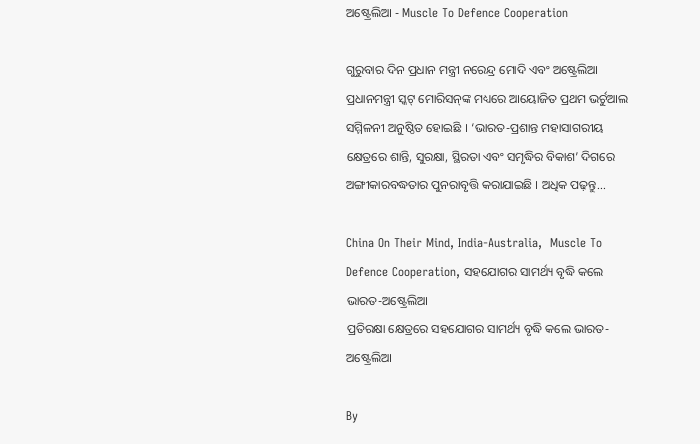ଅଷ୍ଟ୍ରେଲିଆ - Muscle To Defence Cooperation

ଗୁରୁବାର ଦିନ ପ୍ରଧାନ ମନ୍ତ୍ରୀ ନରେନ୍ଦ୍ର ମୋଦି ଏବଂ ଅଷ୍ଟ୍ରେଲିଆ ପ୍ରଧାନମନ୍ତ୍ରୀ ସ୍କଟ୍‌ ମୋରିସନ୍‌ଙ୍କ ମଧ୍ୟରେ ଆୟୋଜିତ ପ୍ରଥମ ଭର୍ଚୁଆଲ ସମ୍ମିଳନୀ ଅନୁଷ୍ଠିତ ହୋଇଛି । ‘ଭାରତ-ପ୍ରଶାନ୍ତ ମହାସାଗରୀୟ କ୍ଷେତ୍ରରେ ଶାନ୍ତି, ସୁରକ୍ଷା, ସ୍ଥିରତା ଏବଂ ସମୃଦ୍ଧିର ବିକାଶ’ ଦିଗରେ ଅଙ୍ଗୀକାରବଦ୍ଧତାର ପୁନରାବୃତ୍ତି କରାଯାଇଛି । ଅଧିକ ପଢ଼ନ୍ତୁ...

China On Their Mind, India-Australia,  Muscle To Defence Cooperation, ସହଯୋଗର ସାମର୍ଥ୍ୟ ବୃଦ୍ଧି କଲେ ଭାରତ-ଅଷ୍ଟ୍ରେଲିଆ
ପ୍ରତିରକ୍ଷା କ୍ଷେତ୍ରରେ ସହଯୋଗର ସାମର୍ଥ୍ୟ ବୃଦ୍ଧି କଲେ ଭାରତ-ଅଷ୍ଟ୍ରେଲିଆ

By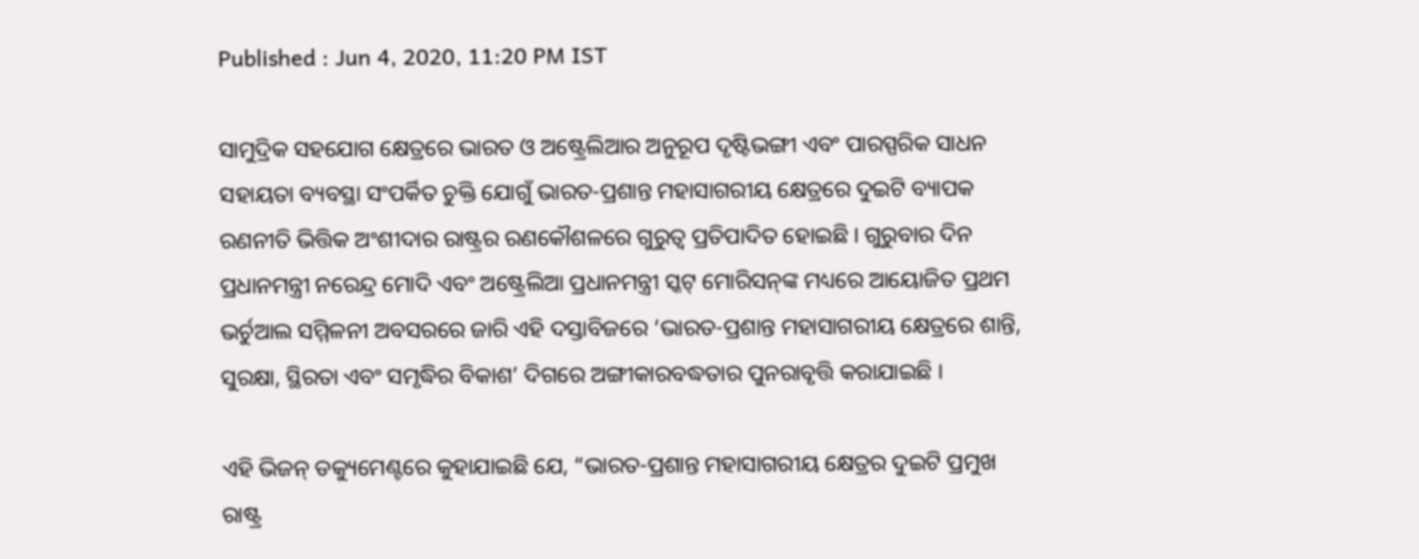Published : Jun 4, 2020, 11:20 PM IST

ସାମୁଦ୍ରିକ ସହଯୋଗ କ୍ଷେତ୍ରରେ ଭାରତ ଓ ଅଷ୍ଟ୍ରେଲିଆର ଅନୁରୂପ ଦୃଷ୍ଟିଭଙ୍ଗୀ ଏବଂ ପାରସ୍ପରିକ ସାଧନ ସହାୟତା ବ୍ୟବସ୍ଥା ସଂପର୍କିତ ଚୁକ୍ତି ଯୋଗୁଁ ଭାରତ-ପ୍ରଶାନ୍ତ ମହାସାଗରୀୟ କ୍ଷେତ୍ରରେ ଦୁଇଟି ବ୍ୟାପକ ରଣନୀତି ଭିତ୍ତିକ ଅଂଶୀଦାର ରାଷ୍ଟ୍ରର ରଣକୌଶଳରେ ଗୁରୁତ୍ବ ପ୍ରତିପାଦିତ ହୋଇଛି । ଗୁରୁବାର ଦିନ ପ୍ରଧାନମନ୍ତ୍ରୀ ନରେନ୍ଦ୍ର ମୋଦି ଏବଂ ଅଷ୍ଟ୍ରେଲିଆ ପ୍ରଧାନମନ୍ତ୍ରୀ ସ୍କଟ୍‌ ମୋରିସନ୍‌ଙ୍କ ମଧ୍ୟରେ ଆୟୋଜିତ ପ୍ରଥମ ଭର୍ଚୁଆଲ ସମ୍ମିଳନୀ ଅବସରରେ ଜାରି ଏହି ଦସ୍ତାବିଜରେ ‘ଭାରତ-ପ୍ରଶାନ୍ତ ମହାସାଗରୀୟ କ୍ଷେତ୍ରରେ ଶାନ୍ତି, ସୁରକ୍ଷା, ସ୍ଥିରତା ଏବଂ ସମୃଦ୍ଧିର ବିକାଶ’ ଦିଗରେ ଅଙ୍ଗୀକାରବଦ୍ଧତାର ପୁନରାବୃତ୍ତି କରାଯାଇଛି ।

ଏହି ଭିଜନ୍‌ ଡକ୍ୟୁମେଣ୍ଟରେ କୁହାଯାଇଛି ଯେ, “ଭାରତ-ପ୍ରଶାନ୍ତ ମହାସାଗରୀୟ କ୍ଷେତ୍ରର ଦୁଇଟି ପ୍ରମୁଖ ରାଷ୍ଟ୍ର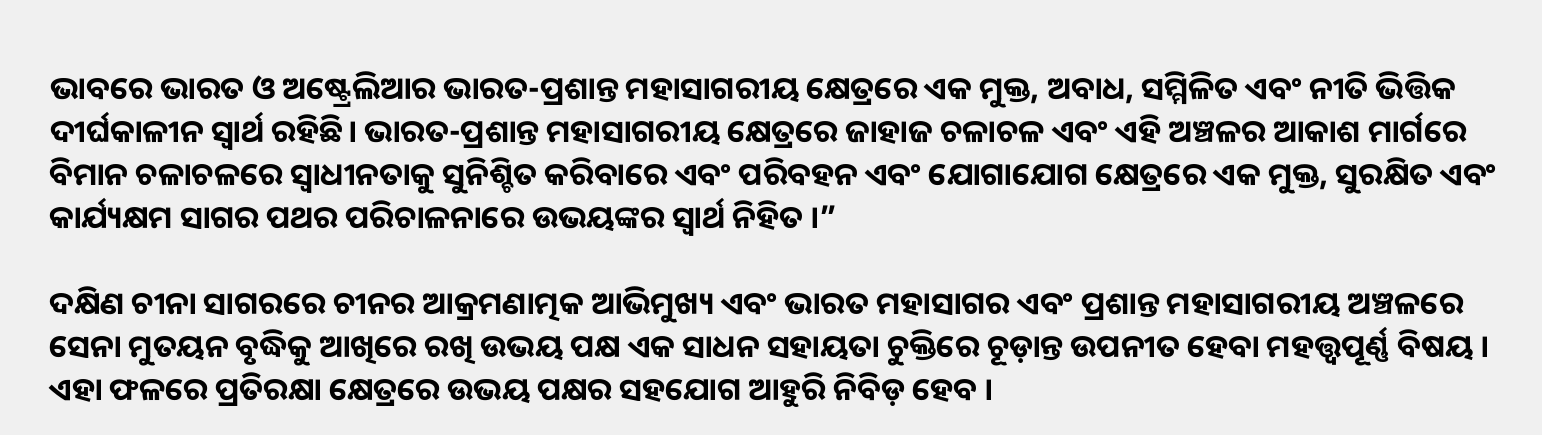ଭାବରେ ଭାରତ ଓ ଅଷ୍ଟ୍ରେଲିଆର ଭାରତ-ପ୍ରଶାନ୍ତ ମହାସାଗରୀୟ କ୍ଷେତ୍ରରେ ଏକ ମୁକ୍ତ, ଅବାଧ, ସମ୍ମିଳିତ ଏବଂ ନୀତି ଭିତ୍ତିକ ଦୀର୍ଘକାଳୀନ ସ୍ବାର୍ଥ ରହିଛି। ଭାରତ-ପ୍ରଶାନ୍ତ ମହାସାଗରୀୟ କ୍ଷେତ୍ରରେ ଜାହାଜ ଚଳାଚଳ ଏବଂ ଏହି ଅଞ୍ଚଳର ଆକାଶ ମାର୍ଗରେ ବିମାନ ଚଳାଚଳରେ ସ୍ବାଧୀନତାକୁ ସୁନିଶ୍ଚିତ କରିବାରେ ଏବଂ ପରିବହନ ଏବଂ ଯୋଗାଯୋଗ କ୍ଷେତ୍ରରେ ଏକ ମୁକ୍ତ, ସୁରକ୍ଷିତ ଏବଂ କାର୍ଯ୍ୟକ୍ଷମ ସାଗର ପଥର ପରିଚାଳନାରେ ଉଭୟଙ୍କର ସ୍ବାର୍ଥ ନିହିତ ।”

ଦକ୍ଷିଣ ଚୀନା ସାଗରରେ ଚୀନର ଆକ୍ରମଣାତ୍ମକ ଆଭିମୁଖ୍ୟ ଏବଂ ଭାରତ ମହାସାଗର ଏବଂ ପ୍ରଶାନ୍ତ ମହାସାଗରୀୟ ଅଞ୍ଚଳରେ ସେନା ମୁତୟନ ବୃଦ୍ଧିକୁ ଆଖିରେ ରଖି ଉଭୟ ପକ୍ଷ ଏକ ସାଧନ ସହାୟତା ଚୁକ୍ତିରେ ଚୂଡ଼ାନ୍ତ ଉପନୀତ ହେବା ମହତ୍ତ୍ବପୂର୍ଣ୍ଣ ବିଷୟ । ଏହା ଫଳରେ ପ୍ରତିରକ୍ଷା କ୍ଷେତ୍ରରେ ଉଭୟ ପକ୍ଷର ସହଯୋଗ ଆହୁରି ନିବିଡ଼ ହେବ ।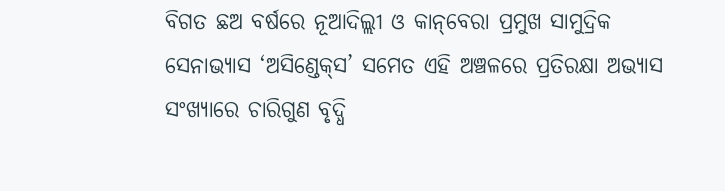ବିଗତ ଛଅ ବର୍ଷରେ ନୂଆଦିଲ୍ଲୀ ଓ କାନ୍‌ବେରା ପ୍ରମୁଖ ସାମୁଦ୍ରିକ ସେନାଭ୍ୟାସ ‘ଅସିଣ୍ଡେକ୍‌ସ’ ସମେତ ଏହି ଅଞ୍ଚଳରେ ପ୍ରତିରକ୍ଷା ଅଭ୍ୟାସ ସଂଖ୍ୟାରେ ଚାରିଗୁଣ ବୃଦ୍ଧି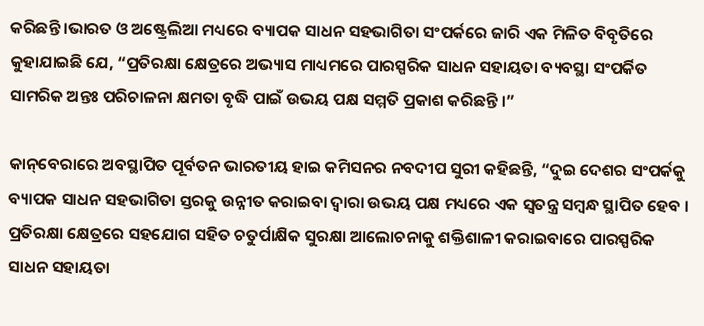କରିଛନ୍ତି ।ଭାରତ ଓ ଅଷ୍ଟ୍ରେଲିଆ ମଧ୍ୟରେ ବ୍ୟାପକ ସାଧନ ସହଭାଗିତା ସଂପର୍କରେ ଜାରି ଏକ ମିଳିତ ବିବୃତିରେ କୁହାଯାଇଛି ଯେ, “ପ୍ରତିରକ୍ଷା କ୍ଷେତ୍ରରେ ଅଭ୍ୟାସ ମାଧ୍ୟମରେ ପାରସ୍ପରିକ ସାଧନ ସହାୟତା ବ୍ୟବସ୍ଥା ସଂପର୍କିତ ସାମରିକ ଅନ୍ତଃ ପରିଚାଳନା କ୍ଷମତା ବୃଦ୍ଧି ପାଇଁ ଉଭୟ ପକ୍ଷ ସମ୍ମତି ପ୍ରକାଶ କରିଛନ୍ତି ।”

କାନ୍‌ବେରାରେ ଅବସ୍ଥାପିତ ପୂର୍ବତନ ଭାରତୀୟ ହାଇ କମିସନର ନବଦୀପ ସୁରୀ କହିଛନ୍ତି, “ଦୁଇ ଦେଶର ସଂପର୍କକୁ ବ୍ୟାପକ ସାଧନ ସହଭାଗିତା ସ୍ତରକୁ ଉନ୍ନୀତ କରାଇବା ଦ୍ବାରା ଉଭୟ ପକ୍ଷ ମଧ୍ୟରେ ଏକ ସ୍ବତନ୍ତ୍ର ସମ୍ବନ୍ଧ ସ୍ଥାପିତ ହେବ । ପ୍ରତିରକ୍ଷା କ୍ଷେତ୍ରରେ ସହଯୋଗ ସହିତ ଚତୁର୍ପାକ୍ଷିକ ସୁରକ୍ଷା ଆଲୋଚନା‌କୁ ଶକ୍ତିଶାଳୀ କରାଇବାରେ ପାରସ୍ପରିକ ସାଧନ ସହାୟତା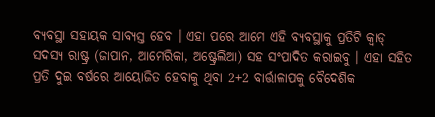ବ୍ୟବସ୍ଥା ସହାୟକ ସାବ୍ୟସ୍ତ ହେବ । ଏହା ପରେ ଆମେ ଏହି ବ୍ୟବସ୍ଥାକୁ ପ୍ରତିଟି କ୍ବାଡ୍‌ ସଦସ୍ୟ ରାଷ୍ଟ୍ର (ଜାପାନ, ଆମେରିକା, ଅଷ୍ଟ୍ରେଲିଆ) ସହ ସଂପାଦିତ କରାଇବୁ । ଏହା ସହିତ ପ୍ରତି ଦୁଇ ବର୍ଷରେ ଆୟୋଜିତ ହେବାକୁ ଥିବା 2+2 ବାର୍ତ୍ତାଳାପକୁ ବୈଦେଶିକ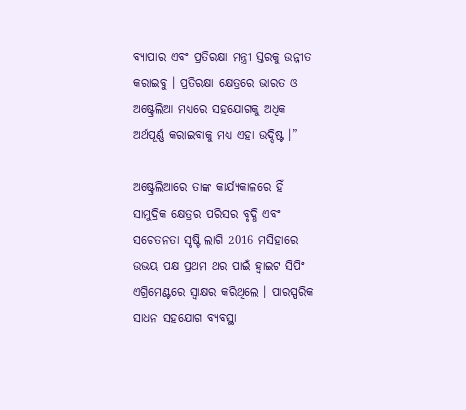ବ୍ୟାପାର ଏବଂ ପ୍ରତିରକ୍ଷା ମନ୍ତ୍ରୀ ସ୍ତରକୁ ଉନ୍ନୀତ କରାଇବୁ । ପ୍ରତିରକ୍ଷା କ୍ଷେତ୍ରରେ ଭାରତ ଓ ଅଷ୍ଟ୍ରେଲିଆ ମଧ୍ୟରେ ସହଯୋଗକୁ ଅଧିକ ଅର୍ଥପୂର୍ଣ୍ଣ କରାଇବାକୁ ମଧ୍ୟ ଏହା ଉଦ୍ଦିଷ୍ଟ ।”

ଅଷ୍ଟ୍ରେଲିଆରେ ତାଙ୍କ କାର୍ଯ୍ୟକାଳରେ ହିଁ ସାମୁଦ୍ରିକ କ୍ଷେତ୍ରର ପରିସର ବୃଦ୍ଧି ଏବଂ ସଚେତନତା ସୃଷ୍ଟି ଲାଗି 2016 ମସିହାରେ ଉଭୟ ପକ୍ଷ ପ୍ରଥମ ଥର ପାଇଁ ହ୍ବାଇଟ ସିପିଂ ଏଗ୍ରିମେଣ୍ଟରେ ସ୍ବାକ୍ଷର କରିଥିଲେ । ପାରସ୍ପରିକ ସାଧନ ସହଯୋଗ ବ୍ୟବସ୍ଥା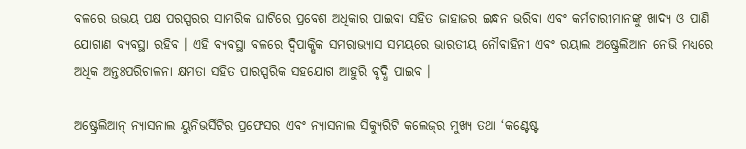ବଳରେ ଉଭୟ ପକ୍ଷ ପରସ୍ପରର ସାମରିକ ଘାଟିରେ ପ୍ରବେଶ ଅଧିକାର ପାଇବା ସହିତ ଜାହାଜର ଇନ୍ଧନ ଭରିବା ଏବଂ କର୍ମଚାରୀମାନଙ୍କୁ ଖାଦ୍ୟ ଓ ପାଣି ଯୋଗାଣ ବ୍ୟବସ୍ଥା ରହିବ । ଏହି ବ୍ୟବସ୍ଥା ବଳରେ ଦ୍ବିପାକ୍ଷିକ ସମରାଭ୍ୟାସ ସମୟରେ ଭାରତୀୟ ନୌବାହିନୀ ଏବଂ ରୟାଲ ଅଷ୍ଟ୍ରେଲିଆନ ନେଭି ମଧ୍ୟରେ ଅଧିକ ଅନ୍ତଃପରିଚାଳନା କ୍ଷମତା ସହିତ ପାରସ୍ପରିକ ସହଯୋଗ ଆହୁରି ବୃଦ୍ଧି ପାଇବ ।

ଅଷ୍ଟ୍ରେଲିଆନ୍‌ ନ୍ୟାସନାଲ ୟୁନିଭର୍ସିଟିର ପ୍ରଫେସର ଏବଂ ନ୍ୟାସନାଲ ସିକ୍ୟୁରିଟି କଲେଜ୍‌ର ମୁଖ୍ୟ ତଥା ‘କଣ୍ଟେଷ୍ଟ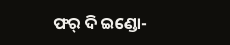ଫର୍‌ ଦି ଇଣ୍ଡୋ-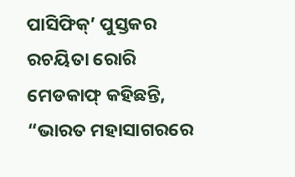ପାସିଫିକ୍‌’ ପୁସ୍ତକର ରଚୟିତା ରୋରି ମେଡକାଫ୍‌ କହିଛନ୍ତି, “ଭାରତ ମହାସାଗରରେ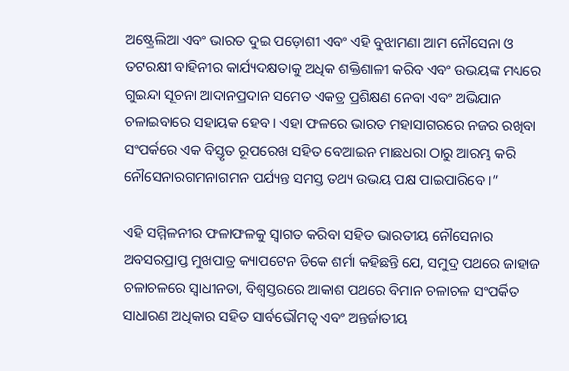ଅଷ୍ଟ୍ରେଲିଆ ଏବଂ ଭାରତ ଦୁଇ ପଡ଼ୋଶୀ ଏବଂ ଏହି ବୁଝାମଣା ଆମ ନୌସେନା ଓ ତଟରକ୍ଷୀ ବାହିନୀର କାର୍ଯ୍ୟଦକ୍ଷତାକୁ ଅଧିକ ଶକ୍ତିଶାଳୀ କରିବ ଏବଂ ଉଭୟଙ୍କ ମଧ୍ୟରେ ଗୁଇନ୍ଦା ସୂଚନା ଆଦାନପ୍ରଦାନ ସମେତ ଏକତ୍ର ପ୍ରଶିକ୍ଷଣ ନେବା ଏବଂ ଅଭିଯାନ ଚଳାଇବାରେ ସହାୟକ ହେବ । ଏହା ଫଳରେ ଭାରତ ମହାସାଗରରେ ନଜର ରଖିବା ସଂପର୍କରେ ଏକ ବିସ୍ତୃତ ରୂପରେଖ ସହିତ ବେଆଇନ ମାଛଧରା ଠାରୁ ଆରମ୍ଭ କରି ନୌସେନାରଗମନାଗମନ ପର୍ଯ୍ୟନ୍ତ ସମସ୍ତ ତଥ୍ୟ ଉଭୟ ପକ୍ଷ ପାଇପାରିବେ ।”

ଏହି ସମ୍ମିଳନୀର ଫଳାଫଳକୁ ସ୍ବାଗତ କରିବା ସହିତ ଭାରତୀୟ ନୌସେନାର ଅବସରପ୍ରାପ୍ତ ମୁଖପାତ୍ର କ୍ୟାପଟେନ ଡିକେ ଶର୍ମା କହିଛନ୍ତି ଯେ, ସମୁଦ୍ର ପଥରେ ଜାହାଜ ଚଳାଚଳରେ ସ୍ବାଧୀନତା, ବିଶ୍ବସ୍ତରରେ ଆକାଶ ପଥରେ ବିମାନ ଚଳାଚଳ ସଂପର୍କିତ ସାଧାରଣ ଅଧିକାର ସହିତ ସାର୍ବଭୌମତ୍ବ ଏବଂ ଅନ୍ତର୍ଜାତୀୟ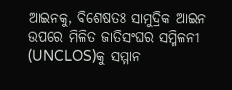ଆଇନକୁ, ବିଶେଷତଃ ସାମୁଦ୍ରିକ ଆଇନ ଉପରେ ମିଳିତ ଜାତିସଂଘର ସମ୍ମିଳନୀ (UNCLOS)କୁ ସମ୍ମାନ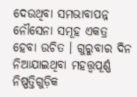ଦେଉଥିବା ସମଭାବାପନ୍ନ ନୌସେନା ସମୂହ ଏକତ୍ର ହେବା ଉଚିତ । ଗୁରୁବାର ଦିନ ନିଆଯାଇଥିବା ମହତ୍ତ୍ବପୂର୍ଣ୍ଣ ନିଷ୍ପତ୍ତିଗୁଡ଼ିକ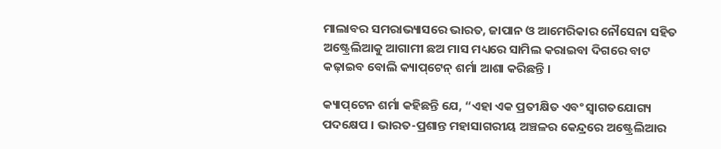ମାଲାବର ସମରାଭ୍ୟାସରେ ଭାରତ, ଜାପାନ ଓ ଆମେରିକାର ନୌସେନା ସହିତ ଅଷ୍ଟ୍ରେଲିଆକୁ ଆଗାମୀ ଛଅ ମାସ ମଧ୍ୟରେ ସାମିଲ କରାଇବା ଦିଗରେ ବାଟ କଢ଼ାଇବ ବୋଲି କ୍ୟାପ୍‌ଟେନ୍‌ ଶର୍ମା ଆଶା କରିଛନ୍ତି ।

କ୍ୟାପ୍‌ଟେନ ଶର୍ମା କହିଛନ୍ତି ଯେ, “ଏହା ଏକ ପ୍ରତୀକ୍ଷିତ ଏବଂ ସ୍ବାଗତଯୋଗ୍ୟ ପଦକ୍ଷେପ । ଭାରତ-ପ୍ରଶାନ୍ତ ମହାସାଗରୀୟ ଅଞ୍ଚଳର କେନ୍ଦ୍ରରେ ଅଷ୍ଟ୍ରେଲିଆର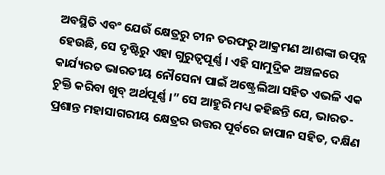ଅବସ୍ଥିତି ଏବଂ ଯେଉଁ କ୍ଷେତ୍ରରୁ ଚୀନ ତରଫରୁ ଆକ୍ରମଣ ଆଶଙ୍କା ଉତ୍ପନ୍ନ ହେଉଛି, ସେ ଦୃଷ୍ଟିରୁ ଏହା ଗୁରୁତ୍ବପୂର୍ଣ୍ଣ । ଏହି ସାମୁଦ୍ରିକ ଅଞ୍ଚଳରେ କାର୍ଯ୍ୟରତ ଭାରତୀୟ ନୌସେନା ପାଇଁ ଅଷ୍ଟ୍ରେଲିଆ ସହିତ ଏଭଳି ଏକ ଚୁକ୍ତି କରିବା ଖୁବ୍ ଅର୍ଥପୂର୍ଣ୍ଣ ।” ସେ ଆହୁରି ମଧ୍ୟ କହିଛନ୍ତି ଯେ, ଭାରତ-ପ୍ରଶାନ୍ତ ମହାସାଗରୀୟ କ୍ଷେତ୍ରର ଉତ୍ତର ପୂର୍ବରେ ଜାପାନ ସହିତ, ଦକ୍ଷିଣ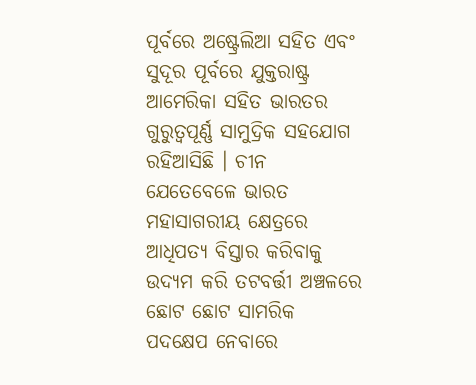ପୂର୍ବରେ ଅଷ୍ଟ୍ରେଲିଆ ସହିତ ଏବଂ ସୁଦୂର ପୂର୍ବରେ ଯୁକ୍ତରାଷ୍ଟ୍ର ଆମେରିକା ସହିତ ଭାରତର ଗୁରୁତ୍ବପୂର୍ଣ୍ଣ ସାମୁଦ୍ରିକ ସହଯୋଗ ରହିଆସିଛି । ଚୀନ ଯେତେବେଳେ ଭାରତ ମହାସାଗରୀୟ କ୍ଷେତ୍ରରେ ଆଧିପତ୍ୟ ବିସ୍ତାର କରିବାକୁ ଉଦ୍ୟମ କରି ତଟବର୍ତ୍ତୀ ଅଞ୍ଚଳରେ ଛୋଟ ଛୋଟ ସାମରିକ ପଦକ୍ଷେପ ନେବାରେ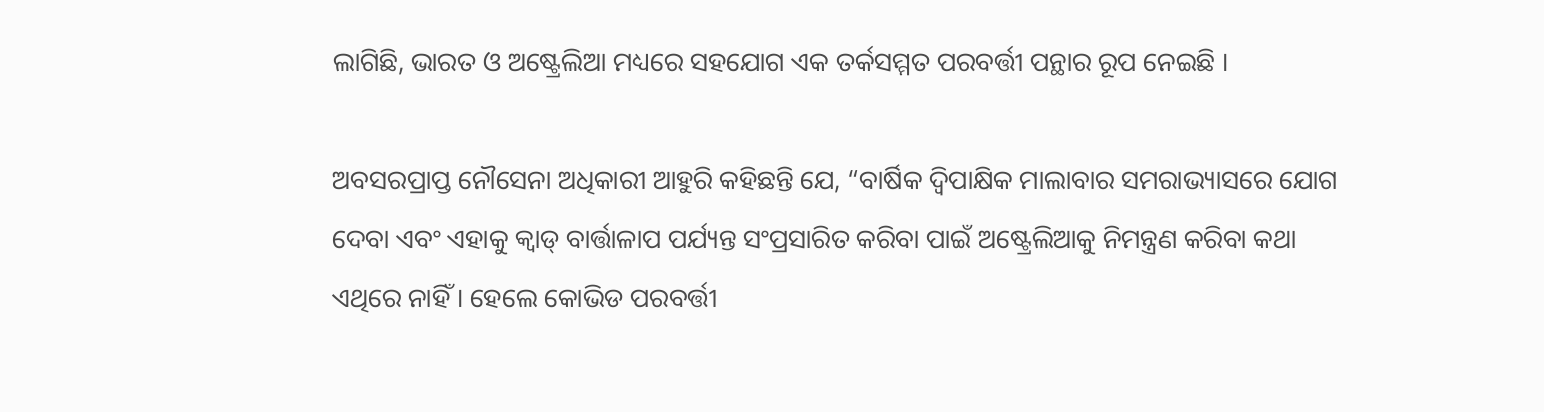ଲାଗିଛି, ଭାରତ ଓ ଅଷ୍ଟ୍ରେଲିଆ ମଧ୍ୟରେ ସହଯୋଗ ଏକ ତର୍କସମ୍ମତ ପରବର୍ତ୍ତୀ ପନ୍ଥାର ରୂପ ନେଇଛି ।

ଅବସରପ୍ରାପ୍ତ ନୌସେନା ଅଧିକାରୀ ଆହୁରି କହିଛନ୍ତି ଯେ, “ବାର୍ଷିକ ଦ୍ବିପାକ୍ଷିକ ମାଲାବାର ସମରାଭ୍ୟାସରେ ଯୋଗ ଦେବା ଏବଂ ଏହାକୁ କ୍ବାଡ୍‌ ବାର୍ତ୍ତାଳାପ ପର୍ଯ୍ୟନ୍ତ ସଂପ୍ରସାରିତ କରିବା ପାଇଁ ଅଷ୍ଟ୍ରେଲିଆକୁ ନିମନ୍ତ୍ରଣ କରିବା କଥା ଏଥିରେ ନାହିଁ । ହେଲେ କୋଭିଡ ପରବର୍ତ୍ତୀ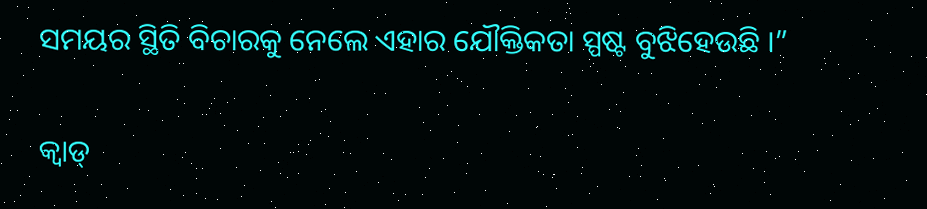ସମୟର ସ୍ଥିତି ବିଚାରକୁ ନେଲେ ଏହାର ଯୌକ୍ତିକତା ସ୍ପଷ୍ଟ ବୁଝିହେଉଛି ।”

କ୍ବାଡ୍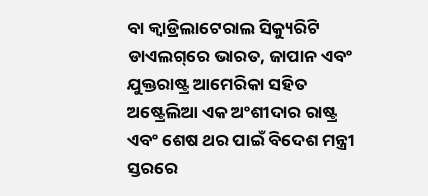ବା କ୍ବାଡ୍ରିଲାଟେରାଲ ସିକ୍ୟୁରିଟି ଡାଏଲଗ୍‌ରେ ଭାରତ, ଜାପାନ ଏବଂ ଯୁକ୍ତରାଷ୍ଟ୍ର ଆମେରିକା ସହିତ ଅଷ୍ଟ୍ରେଲିଆ ଏକ ଅଂଶୀଦାର ରାଷ୍ଟ୍ର ଏବଂ ଶେଷ ଥର ପାଇଁ ବିଦେଶ ମନ୍ତ୍ରୀ ସ୍ତରରେ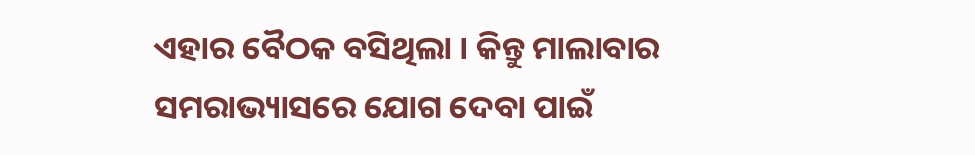ଏହାର ବୈଠକ ବସିଥିଲା । କିନ୍ତୁ ମାଲାବାର ସମରାଭ୍ୟାସରେ ଯୋଗ ଦେବା ପାଇଁ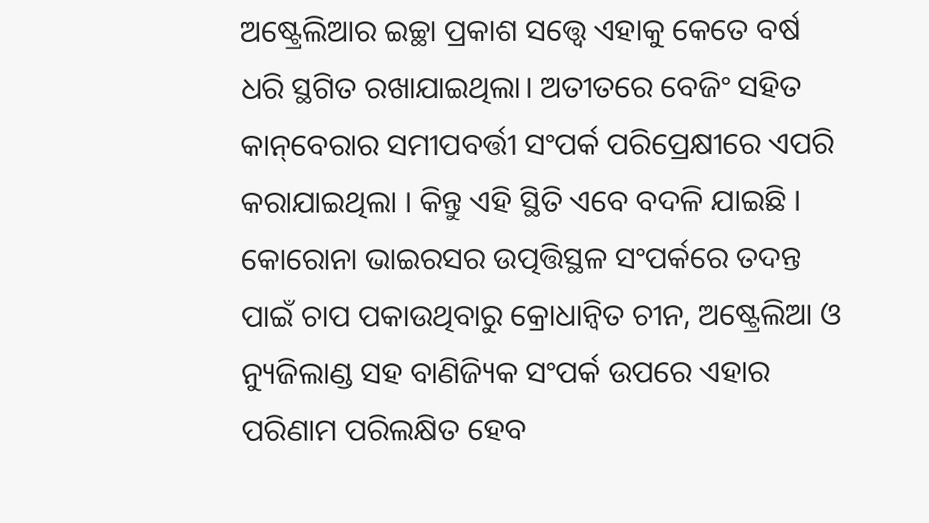ଅଷ୍ଟ୍ରେଲିଆର ଇଚ୍ଛା ପ୍ରକାଶ ସତ୍ତ୍ବେ ଏହାକୁ କେତେ ବର୍ଷ ଧରି ସ୍ଥଗିତ ରଖାଯାଇଥିଲା। ଅତୀତରେ ବେଜିଂ ସହିତ କାନ୍‌ବେରାର ସମୀପବର୍ତ୍ତୀ ସଂପର୍କ ପରିପ୍ରେକ୍ଷୀରେ ଏପରି କରାଯାଇଥିଲା । କିନ୍ତୁ ଏହି ସ୍ଥିତି ଏବେ ବଦଳି ଯାଇଛି । କୋରୋନା ଭାଇରସର ଉତ୍ପତ୍ତିସ୍ଥଳ ସଂପର୍କରେ ତଦନ୍ତ ପାଇଁ ଚାପ ପକାଉଥିବାରୁ କ୍ରୋଧାନ୍ବିତ ଚୀନ, ଅଷ୍ଟ୍ରେଲିଆ ଓ ନ୍ୟୁଜିଲାଣ୍ଡ ସହ ବାଣିଜ୍ୟିକ ସଂପର୍କ ଉପରେ ଏହାର ପରିଣାମ ପରିଲକ୍ଷିତ ହେବ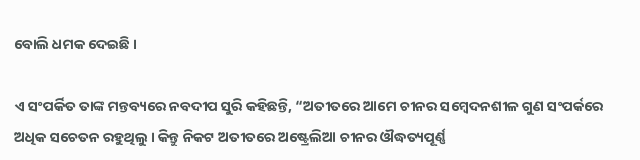ବୋଲି ଧମକ ଦେଇଛି ।

ଏ ସଂପର୍କିତ ତାଙ୍କ ମନ୍ତବ୍ୟରେ ନବଦୀପ ସୁରି କହିଛନ୍ତି, “ଅତୀତରେ ଆମେ ଚୀନର ସମ୍ବେଦନଶୀଳ ଗୁଣ ସଂପର୍କରେ ଅଧିକ ସଚେତନ ରହୁଥିଲୁ । କିନ୍ତୁ ନିକଟ ଅତୀତରେ ଅଷ୍ଟ୍ରେଲିଆ ଚୀନର ଔଦ୍ଧତ୍ୟପୂର୍ଣ୍ଣ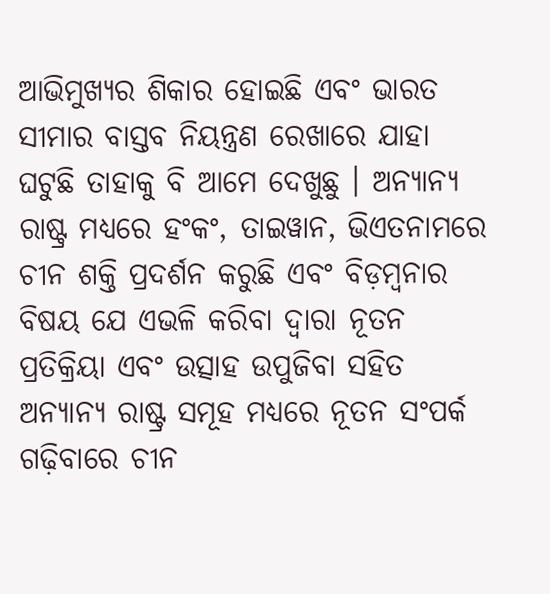ଆଭିମୁଖ୍ୟର ଶିକାର ହୋଇଛି ଏବଂ ଭାରତ ସୀମାର ବାସ୍ତବ ନିୟନ୍ତ୍ରଣ ରେଖାରେ ଯାହା ଘଟୁଛି ତାହାକୁ ବି ଆମେ ଦେଖୁଛୁ । ଅନ୍ୟାନ୍ୟ ରାଷ୍ଟ୍ର ମଧ୍ୟରେ ହଂକଂ, ତାଇୱାନ, ଭିଏତନାମରେ ଚୀନ ଶକ୍ତି ପ୍ରଦର୍ଶନ କରୁଛି ଏବଂ ବିଡ଼ମ୍ବନାର ବିଷୟ ଯେ ଏଭଳି କରିବା ଦ୍ବାରା ନୂତନ ପ୍ରତିକ୍ରିୟା ଏବଂ ଉତ୍ସାହ ଉପୁଜିବା ସହିତ ଅନ୍ୟାନ୍ୟ ରାଷ୍ଟ୍ର ସମୂହ ମଧ୍ୟରେ ନୂତନ ସଂପର୍କ ଗଢ଼ିବାରେ ଚୀନ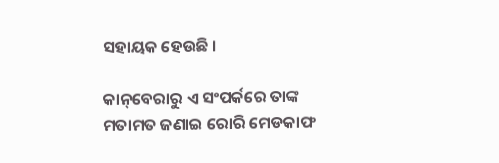ସହାୟକ ହେଉଛି ।

କାନ୍‌ବେରାରୁ ଏ ସଂପର୍କରେ ତାଙ୍କ ମତାମତ ଜଣାଇ ରୋରି ମେଡକାଫ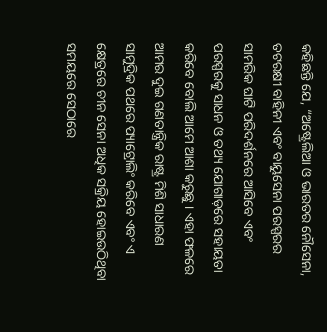କହିଛନ୍ତି ଯେ, “ଅଷ୍ଟ୍ରେଲିଆ ଓ ଭାରତର ନୌସେନା, ତଟରକ୍ଷୀ ବାହିନୀ ଏବଂ ବାୟୁସେନା ପରସ୍ପରର ସାମରିକ ଘାଟି ପରିଦର୍ଶନରେ ଆସିବେ ଏବଂ ପରସ୍ପରକୁ ସାଧନ ଓ ତଥ୍ୟ ଯୋଗାଡ଼ରେ ସହାୟତା କରିବେ ବୋଲି ଆମେ ଆଶା କରୁଛୁ । ଏହା ଫଳରେ ଆମର ଦୁଇ ଗଣତାନ୍ତ୍ରିକ ରାଷ୍ଟ୍ର ମିଶି ସାଧାରଣ ସାମୁଦ୍ରିକ ପଥରେ ପ୍ୟାଟ୍ରୋଲିଂ କରିବେ ଏବଂ ଏ କ୍ଷେତ୍ରରେ ଚୀନ ସେନା ଅଧିକ ସକ୍ରିୟ ହୋଇଉଠିଥିବା ସମୟରେ ସେଠାରେ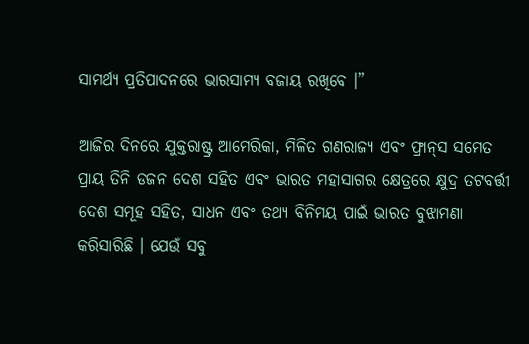ସାମର୍ଥ୍ୟ ପ୍ରତିପାଦନରେ ଭାରସାମ୍ୟ ବଜାୟ ରଖିବେ ।”

ଆଜିର ଦିନରେ ଯୁକ୍ତରାଷ୍ଟ୍ର ଆମେରିକା, ମିଳିତ ଗଣରାଜ୍ୟ ଏବଂ ଫ୍ରାନ୍‌ସ ସମେତ ପ୍ରାୟ ତିନି ଡଜନ ଦେଶ ସହିତ ଏବଂ ଭାରତ ମହାସାଗର କ୍ଷେତ୍ରରେ କ୍ଷୁଦ୍ର ତଟବର୍ତ୍ତୀ ଦେଶ ସମୂହ ସହିତ, ସାଧନ ଏବଂ ତଥ୍ୟ ବିନିମୟ ପାଇଁ ଭାରତ ବୁଝାମଣା କରିସାରିଛି । ଯେଉଁ ସବୁ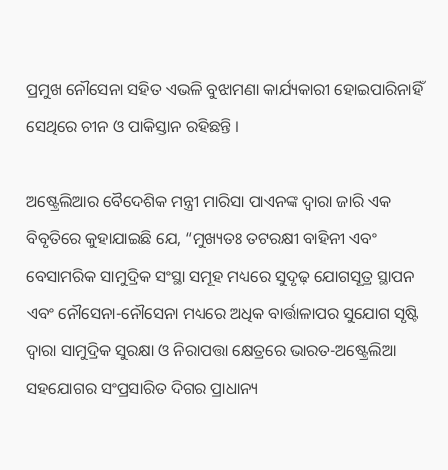ପ୍ରମୁଖ ନୌସେନା ସହିତ ଏଭଳି ବୁଝାମଣା କାର୍ଯ୍ୟକାରୀ ହୋଇପାରିନାହିଁ ସେଥିରେ ଚୀନ ଓ ପାକିସ୍ତାନ ରହିଛନ୍ତି ।

ଅଷ୍ଟ୍ରେଲିଆର ବୈଦେଶିକ ମନ୍ତ୍ରୀ ମାରିସା ପାଏନଙ୍କ ଦ୍ବାରା ଜାରି ଏକ ବିବୃତିରେ କୁହାଯାଇଛି ଯେ, “ମୁଖ୍ୟତଃ ତଟରକ୍ଷୀ ବାହିନୀ ଏବଂ ବେସାମରିକ ସାମୁଦ୍ରିକ ସଂସ୍ଥା ସମୂହ ମଧ୍ୟରେ ସୁଦୃଢ଼ ଯୋଗସୂତ୍ର ସ୍ଥାପନ ଏବଂ ନୌସେନା-ନୌସେନା ମଧ୍ୟରେ ଅଧିକ ବାର୍ତ୍ତାଳାପର ସୁଯୋଗ ସୃଷ୍ଟି ଦ୍ବାରା ସାମୁଦ୍ରିକ ସୁରକ୍ଷା ଓ ନିରାପତ୍ତା କ୍ଷେତ୍ରରେ ଭାରତ-ଅଷ୍ଟ୍ରେଲିଆ ସହଯୋଗର ସଂପ୍ରସାରିତ ଦିଗର ପ୍ରାଧାନ୍ୟ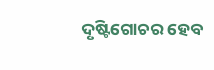ଦୃଷ୍ଟିଗୋଚର ହେବ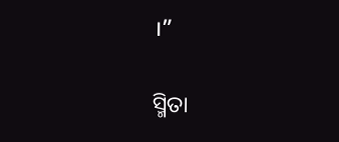।”

ସ୍ମିତା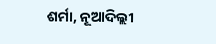ଶର୍ମା, ନୂଆଦିଲ୍ଲୀ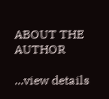ABOUT THE AUTHOR

...view details